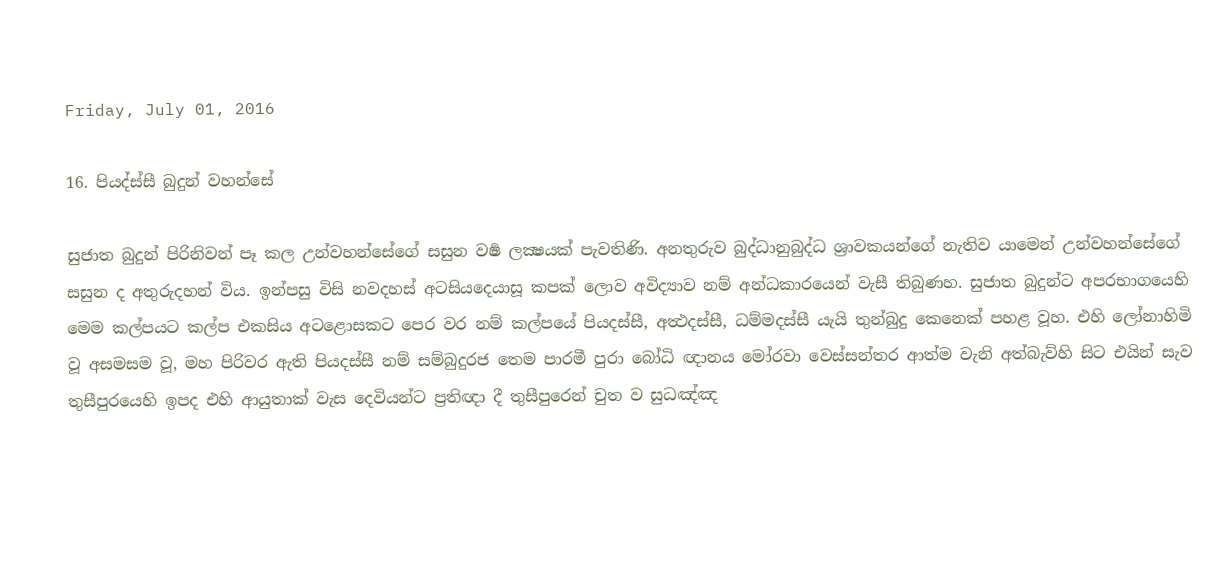Friday, July 01, 2016

16. පියද්ස්සී බුදුන් වහන්සේ

සුජාත බුදුන් පිරිනිවන් පෑ කල උන්වහන්සේගේ සසුන වර්‍ෂ ලක්‍ෂයක් පැවතිණි. අනතුරුව බුද්ධානුබුද්ධ ශ්‍රාවකයන්ගේ නැතිව යාමෙන් උන්වහන්සේගේ සසුන ද අතුරුදහන් විය. ඉන්පසු විසි නවදහස් අටසියදෙයාසූ කපක් ලොව අවිද්‍යාව නම් අන්ධකාරයෙන් වැසී තිබුණහ. සුජාත බුදුන්ට අපරභාගයෙහි මෙම කල්පයට කල්ප එකසිය අටළොසකට පෙර වර නම් කල්පයේ පියදස්සී, අත්‍ථදස්සී, ධම්මදස්සී යැයි තුන්බුදු කෙනෙක් පහළ වූහ. එහි ලෝනාහිමි වූ අසමසම වූ, මහ පිරිවර ඇති පියදස්සී නම් සම්බුදුරජ තෙම පාරමී පුරා බෝධි ඥානය මෝරවා වෙස්සන්තර ආත්ම වැනි අත්බැව්හි සිට එයින් සැව තුසීපුරයෙහි ඉපද එහි ආයුතාක් වැස දෙවියන්ට ප්‍රතිඥා දී තුසීපුරෙන් චුත ව සුධඤ්ඤ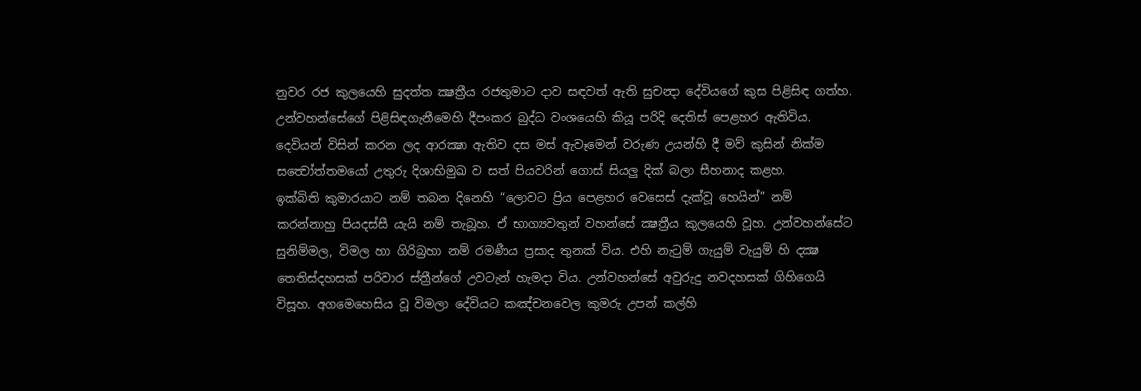නුවර රජ කුලයෙහි සුදත්ත ක්‍ෂත්‍රීය රජතුමාට දාව සඳවත් ඇති සුචන්‍දා දේවියගේ කුස පිළිසිඳ ගත්හ. උන්වහන්සේගේ පිළිසිඳගැනීමෙහි දීපංකර බුද්ධ වංශයෙහි කියූ පරිදි දෙතිස් පෙළහර ඇතිවිය. දෙවියන් විසින් කරන ලද ආරක්‍ෂා ඇතිව දස මස් ඇවෑමෙන් වරුණ උයන්හි දී මව් කුසින් නික්ම සත්‍වෝත්තමයෝ උතුරු දිශාභිමුඛ ව සත් පියවරින් ගොස් සියලු දික් බලා සීහනාද කළහ.
ඉක්බිති කුමාරයාට නම් තබන දිනෙහි “ලොවට ප්‍රිය පෙළහර වෙසෙස් දැක්වූ හෙයින්” නම් කරන්නාහු පියදස්සී යැයි නම් තැබූහ. ඒ භාග්‍යවතුන් වහන්සේ ක්‍ෂත්‍රීය කුලයෙහි වූහ. උන්වහන්සේට සුනිම්මල, විමල හා ගිරිබ්‍රහා නම් රමණීය ප්‍රසාද තුනක් විය. එහි නැටුම් ගැයුම් වැයුම් හි දක්‍ෂ තෙතිස්දහසක් පරිවාර ස්ත්‍රීන්ගේ උවටැන් හැමදා විය. උන්වහන්සේ අවුරුදු නවදහසක් ගිහිගෙයි විසූහ. අගමෙහෙසිය වූ විමලා දේවියට කඤ්චනවෙල කුමරු උපන් කල්හි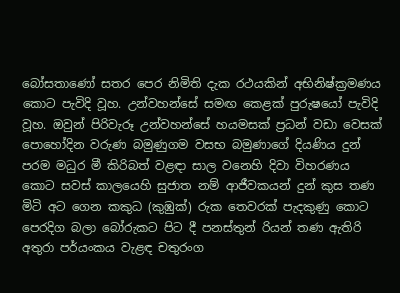බෝසතාණෝ සතර පෙර නිමිති දැක රථයකින් අභිනිෂ්ක්‍රමණය කොට පැවිදි වූහ. උන්වහන්සේ සමඟ කෙළක් පුරුෂයෝ පැවිදි වූහ. ඔවුන් පිරිවැරූ උන්වහන්සේ හයමසක් ප්‍රධන් වඩා වෙසක් පොහෝදින වරුණ බමුණුගම වසභ බමුණාගේ දියණිය දුන් පරම මධුර මී කිරිබත් වළඳා සාල වනෙහි දිවා විහරණය කොට සවස් කාලයෙහි සුජාත නම් ආජීවකයන් දුන් කුස තණ මිටි අට ගෙන කකුධ (කුඹුක්) රුක තෙවරක් පැදකුණු කොට පෙරදිග බලා බෝරුකට පිට දී පනස්තුන් රියන් තණ ඇතිරි අතුරා පර්යංකය වැළඳ චතුරංග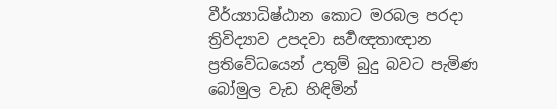වීර්ය්‍යාධිෂ්ඨාන කොට මරබල පරදා ත්‍රිවිද්‍යාව උපදවා සර්‍වඥතාඥාන ප්‍රතිවේධයෙන් උතුම් බුදු බවට පැමිණ බෝමුල වැඩ හිඳිමින්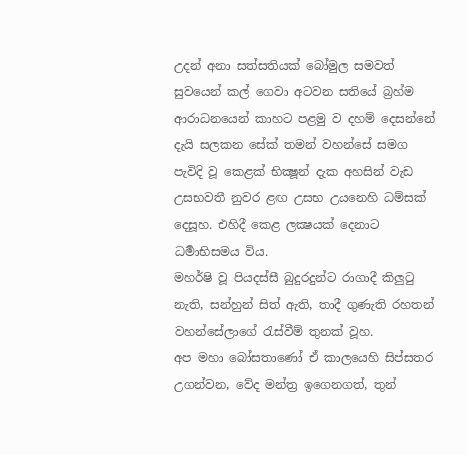උදන් අනා සත්සතියක් බෝමුල සමවත් සුවයෙන් කල් ගෙවා අටවන සතියේ බ්‍රහ්ම ආරාධනයෙන් කාහට පළමු ව දහම් දෙසන්නේ දැයි සලකන සේක් තමන් වහන්සේ සමග පැවිදි වූ කෙළක් භික්‍ෂූන් දැක අහසින් වැඩ උසභවතී නුවර ළඟ උසභ උයනෙහි ධම්සක් දෙසූහ. එහිදී කෙළ ලක්‍ෂයක් දෙනාට ධර්‍මාභිසමය විය.
මහර්ෂි වූ පියදස්සී බුදුරදුන්ට රාගාදී කිලුටු නැති, සන්හුන් සිත් ඇති, තාදී ගුණැති රහතන් වහන්සේලාගේ රැස්වීම් තුනක් වූහ.
අප මහා බෝසතාණෝ ඒ කාලයෙහි සිප්සතර උගන්වන, වේද මන්ත්‍ර ඉගෙනගත්, තුන්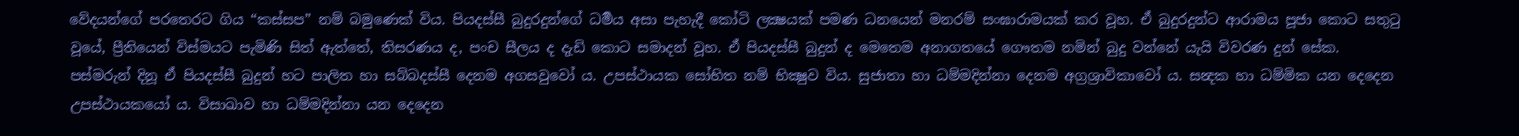වේදයන්ගේ පරතෙරට ගිය “කස්සප” නම් බමුණෙක් විය. පියදස්සී බුදුරදුන්ගේ ධර්‍මය අසා පැහැදී කෝටි ලක්‍ෂයක් පමණ ධනයෙන් මනරම් සංඝාරාමයක් කර වූහ. ඒ බුදුරදුන්ට ආරාමය පූජා කොට සතුටු වූයේ, ප්‍රීතියෙන් විස්මයට පැමිණි සිත් ඇත්තේ, තිසරණය ද, පංච සීලය ද දැඩි කොට සමාදන් වූහ. ඒ පියදස්සී බුදුන් ද මෙතෙම අනාගතයේ ගෞතම නමින් බුදු වන්නේ යැයි විවරණ දුන් සේක.
පස්මරුන් දිනූ ඒ පියදස්සී බුදුන් හට පාලිත හා සබ්බදස්සී දෙනම අගසවුවෝ ය. උපස්ථායක සෝභිත නම් භික්‍ෂුව විය. සුජාතා හා ධම්මදින්නා දෙනම අග්‍රශ්‍රාවිකාවෝ ය. සන්‍දක හා ධම්මික යන දෙදෙන උපස්ථායකයෝ ය. විසාඛාව හා ධම්මදින්නා යන දෙදෙන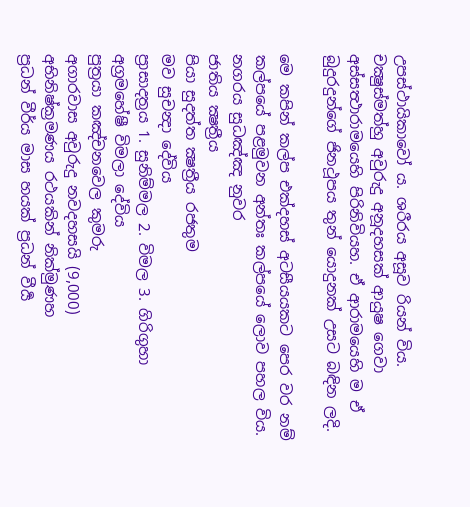උපස්ථායිකාවෝ ය. ශරීරය අසූව රියන් විය. චක්‍ෂුස්මත්හු අවුරුදු අනූදහසක් ආයුෂ ගෙවා අස්සත්‍ථාරාමයෙහි පිරිනිවියහ. ඒ ආරාමයෙහි ම ඒ බුදුරදුන්ගේ ජිනථූපය තුන් යොදුනක් උසට බඳින ලදි.

මෙ කපින් කල්ප එක්දහස් අටසීයයකට පෙර වර නම් කල්පයේ පළමුවන අන්තඃ කල්පයේ ලොව පහල විය.
නගරය සුධඤ්ඤ නුවර
ජාතිය ක්‍ෂත්‍රීය
පියා සුදත්ත ක්‍ෂත්‍රීය රජතුම
මව සුචන්‍දා දේවිය
ප්‍රාසාදත්‍රය 1. සුනිම්මල 2. විමල 3. ගිරිගුහා
අග්‍රමහේෂී විමලා දේවිය
පුත්‍රයා කඤ්චනවෙල කුමරු
අගාරවාස අවුරුදු නවදහසයි (9,000)
අභිනිෂ්ක්‍රමණය රථයකින් නික්මුණහ
ප්‍රධන් වීර්ය මාස හයක් ප්‍රධන් වීර්‍ය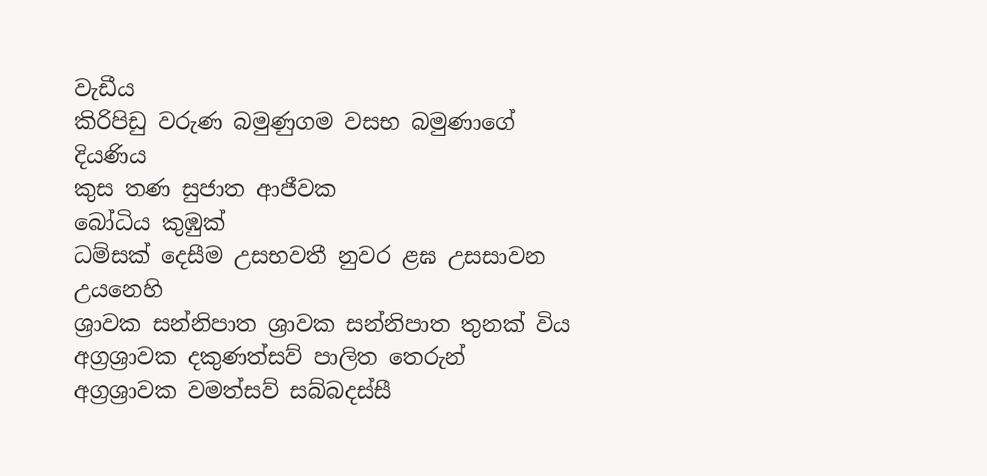වැඩීය
කිරිපිඩු වරුණ බමුණුගම වසභ බමුණාගේ දියණිය
කුස තණ සුජාත ආජීවක
බෝධිය කුඹුක්
ධම්සක් දෙසීම උසභවතී නුවර ළඝ උසසාවන උයනෙහි
ශ්‍රාවක සන්නිපාත ශ්‍රාවක සන්නිපාත තුනක් විය
අග්‍රශ්‍රාවක දකුණත්සව් පාලිත තෙරුන්
අග්‍රශ්‍රාවක වමත්සව් සබ්බදස්සී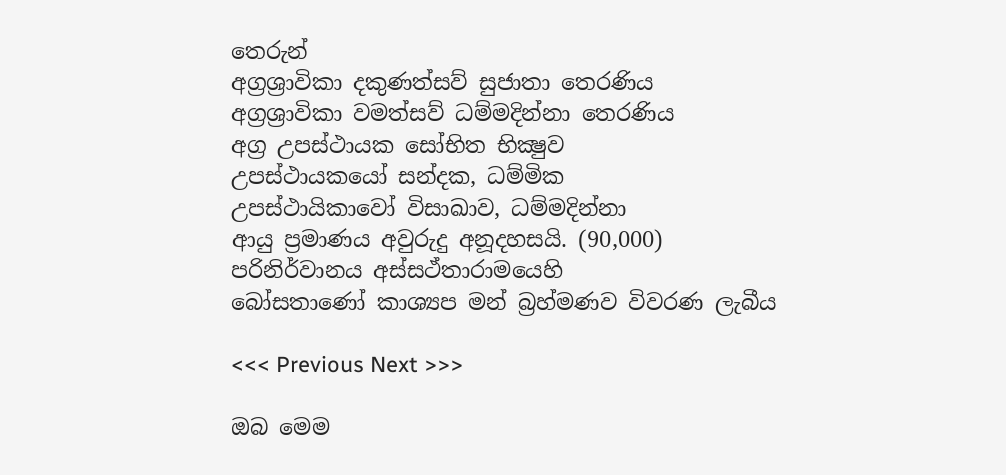තෙරුන්
අග්‍රශ්‍රාවිකා දකුණත්සව් සුජාතා තෙරණිය
අග්‍රශ්‍රාවිකා වමත්සව් ධම්මදින්නා තෙරණිය
අග්‍ර උපස්ථායක සෝභිත භික්‍ෂුව
උපස්ථායකයෝ සන්දක, ධම්මික
උපස්ථායිකාවෝ විසාඛාව, ධම්මදින්නා
ආයු ප්‍රමාණය අවුරුදු අනූදහසයි. (90,000)
පරිනිර්වානය අස්සථ්තාරාමයෙහි
බෝසතාණෝ කාශ්‍යප මන් බ්‍රහ්මණව විවරණ ලැබීය

<<< Previous Next >>>

ඔබ මෙම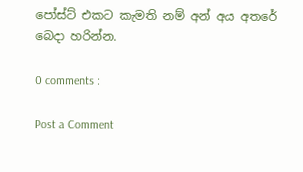පෝස්ට් එකට කැමති නම් අන් අය අතරේ බෙදා හරින්න.

0 comments :

Post a Comment